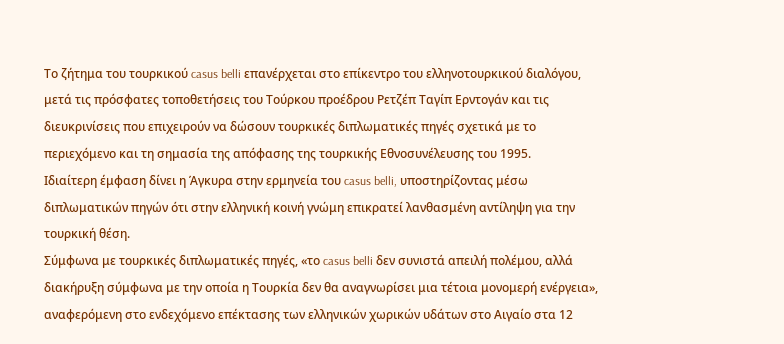Το ζήτημα του τουρκικού casus belli επανέρχεται στο επίκεντρο του ελληνοτουρκικού διαλόγου, μετά τις πρόσφατες τοποθετήσεις του Τούρκου προέδρου Ρετζέπ Ταγίπ Ερντογάν και τις διευκρινίσεις που επιχειρούν να δώσουν τουρκικές διπλωματικές πηγές σχετικά με το περιεχόμενο και τη σημασία της απόφασης της τουρκικής Εθνοσυνέλευσης του 1995.
Ιδιαίτερη έμφαση δίνει η Άγκυρα στην ερμηνεία του casus belli, υποστηρίζοντας μέσω διπλωματικών πηγών ότι στην ελληνική κοινή γνώμη επικρατεί λανθασμένη αντίληψη για την τουρκική θέση.
Σύμφωνα με τουρκικές διπλωματικές πηγές, «το casus belli δεν συνιστά απειλή πολέμου, αλλά διακήρυξη σύμφωνα με την οποία η Τουρκία δεν θα αναγνωρίσει μια τέτοια μονομερή ενέργεια», αναφερόμενη στο ενδεχόμενο επέκτασης των ελληνικών χωρικών υδάτων στο Αιγαίο στα 12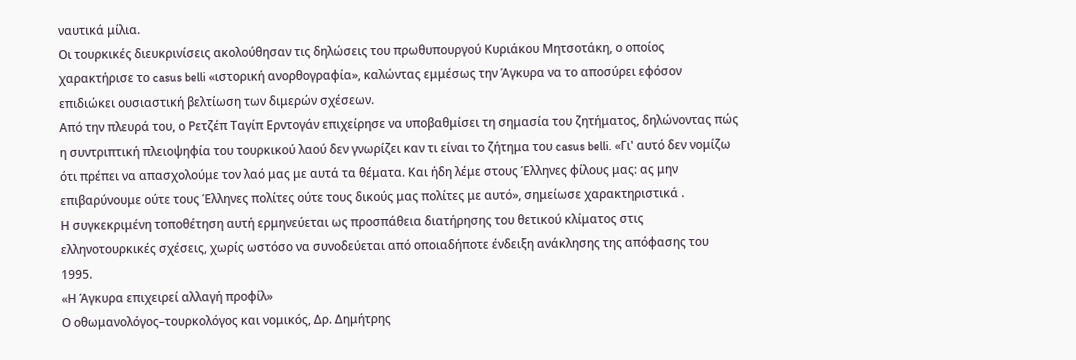ναυτικά μίλια.
Οι τουρκικές διευκρινίσεις ακολούθησαν τις δηλώσεις του πρωθυπουργού Κυριάκου Μητσοτάκη, ο οποίος χαρακτήρισε το casus belli «ιστορική ανορθογραφία», καλώντας εμμέσως την Άγκυρα να το αποσύρει εφόσον επιδιώκει ουσιαστική βελτίωση των διμερών σχέσεων.
Από την πλευρά του, ο Ρετζέπ Ταγίπ Ερντογάν επιχείρησε να υποβαθμίσει τη σημασία του ζητήματος, δηλώνοντας πώς η συντριπτική πλειοψηφία του τουρκικού λαού δεν γνωρίζει καν τι είναι το ζήτημα του casus belli. «Γι' αυτό δεν νομίζω ότι πρέπει να απασχολούμε τον λαό μας με αυτά τα θέματα. Και ήδη λέμε στους Έλληνες φίλους μας: ας μην επιβαρύνουμε ούτε τους Έλληνες πολίτες ούτε τους δικούς μας πολίτες με αυτό», σημείωσε χαρακτηριστικά .
Η συγκεκριμένη τοποθέτηση αυτή ερμηνεύεται ως προσπάθεια διατήρησης του θετικού κλίματος στις ελληνοτουρκικές σχέσεις, χωρίς ωστόσο να συνοδεύεται από οποιαδήποτε ένδειξη ανάκλησης της απόφασης του 1995.
«Η Άγκυρα επιχειρεί αλλαγή προφίλ»
Ο οθωμανολόγος–τουρκολόγος και νομικός, Δρ. Δημήτρης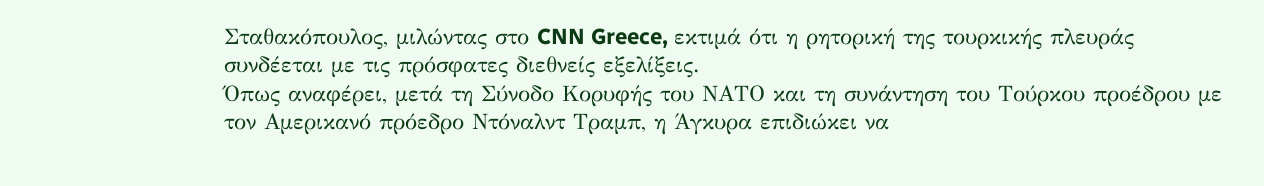Σταθακόπουλος, μιλώντας στο CNN Greece, εκτιμά ότι η ρητορική της τουρκικής πλευράς συνδέεται με τις πρόσφατες διεθνείς εξελίξεις.
Όπως αναφέρει, μετά τη Σύνοδο Κορυφής του ΝΑΤΟ και τη συνάντηση του Τούρκου προέδρου με τον Αμερικανό πρόεδρο Ντόναλντ Τραμπ, η Άγκυρα επιδιώκει να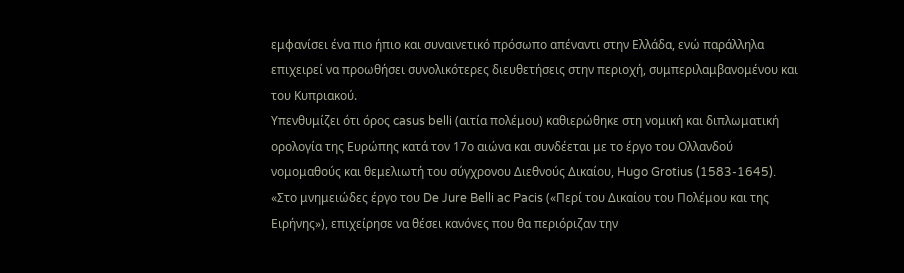εμφανίσει ένα πιο ήπιο και συναινετικό πρόσωπο απέναντι στην Ελλάδα, ενώ παράλληλα επιχειρεί να προωθήσει συνολικότερες διευθετήσεις στην περιοχή, συμπεριλαμβανομένου και του Κυπριακού.
Yπενθυμίζει ότι όρος casus belli (αιτία πολέμου) καθιερώθηκε στη νομική και διπλωματική ορολογία της Ευρώπης κατά τον 17ο αιώνα και συνδέεται με το έργο του Ολλανδού νομομαθούς και θεμελιωτή του σύγχρονου Διεθνούς Δικαίου, Hugo Grotius (1583-1645). «Στο μνημειώδες έργο του De Jure Belli ac Pacis («Περί του Δικαίου του Πολέμου και της Ειρήνης»), επιχείρησε να θέσει κανόνες που θα περιόριζαν την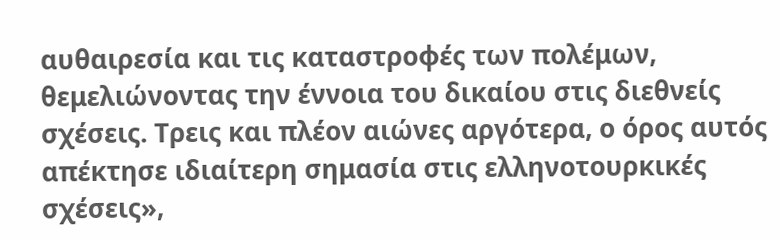αυθαιρεσία και τις καταστροφές των πολέμων, θεμελιώνοντας την έννοια του δικαίου στις διεθνείς σχέσεις. Τρεις και πλέον αιώνες αργότερα, ο όρος αυτός απέκτησε ιδιαίτερη σημασία στις ελληνοτουρκικές σχέσεις»,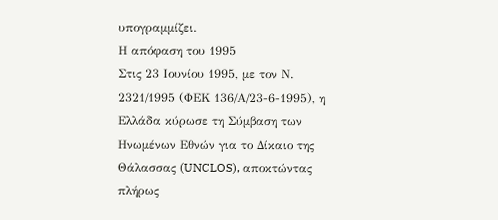υπογραμμίζει.
Η απόφαση του 1995
Στις 23 Ιουνίου 1995, με τον Ν. 2321/1995 (ΦΕΚ 136/Α/23-6-1995), η Ελλάδα κύρωσε τη Σύμβαση των Ηνωμένων Εθνών για το Δίκαιο της Θάλασσας (UNCLOS), αποκτώντας πλήρως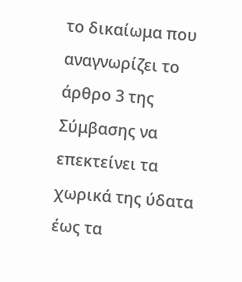το δικαίωμα που αναγνωρίζει το άρθρο 3 της Σύμβασης να επεκτείνει τα χωρικά της ύδατα έως τα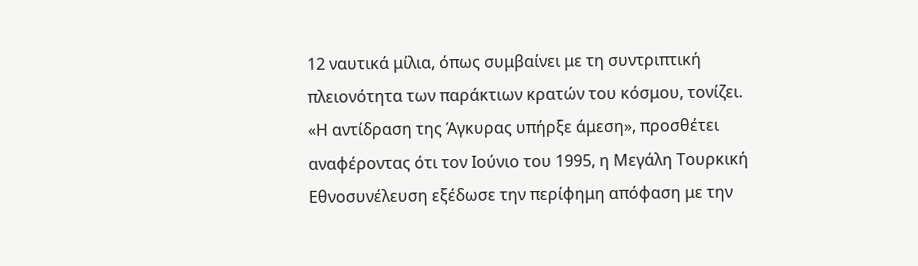12 ναυτικά μίλια, όπως συμβαίνει με τη συντριπτική πλειονότητα των παράκτιων κρατών του κόσμου, τονίζει.
«Η αντίδραση της Άγκυρας υπήρξε άμεση», προσθέτει αναφέροντας ότι τον Ιούνιο του 1995, η Μεγάλη Τουρκική Εθνοσυνέλευση εξέδωσε την περίφημη απόφαση με την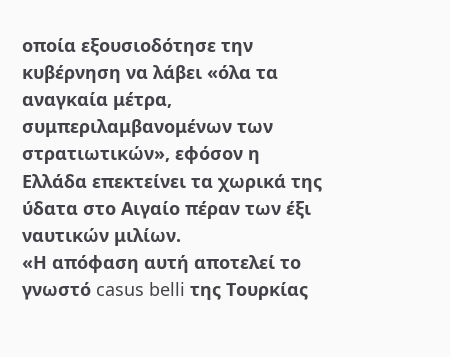οποία εξουσιοδότησε την κυβέρνηση να λάβει «όλα τα αναγκαία μέτρα, συμπεριλαμβανομένων των στρατιωτικών», εφόσον η Ελλάδα επεκτείνει τα χωρικά της ύδατα στο Αιγαίο πέραν των έξι ναυτικών μιλίων.
«Η απόφαση αυτή αποτελεί το γνωστό casus belli της Τουρκίας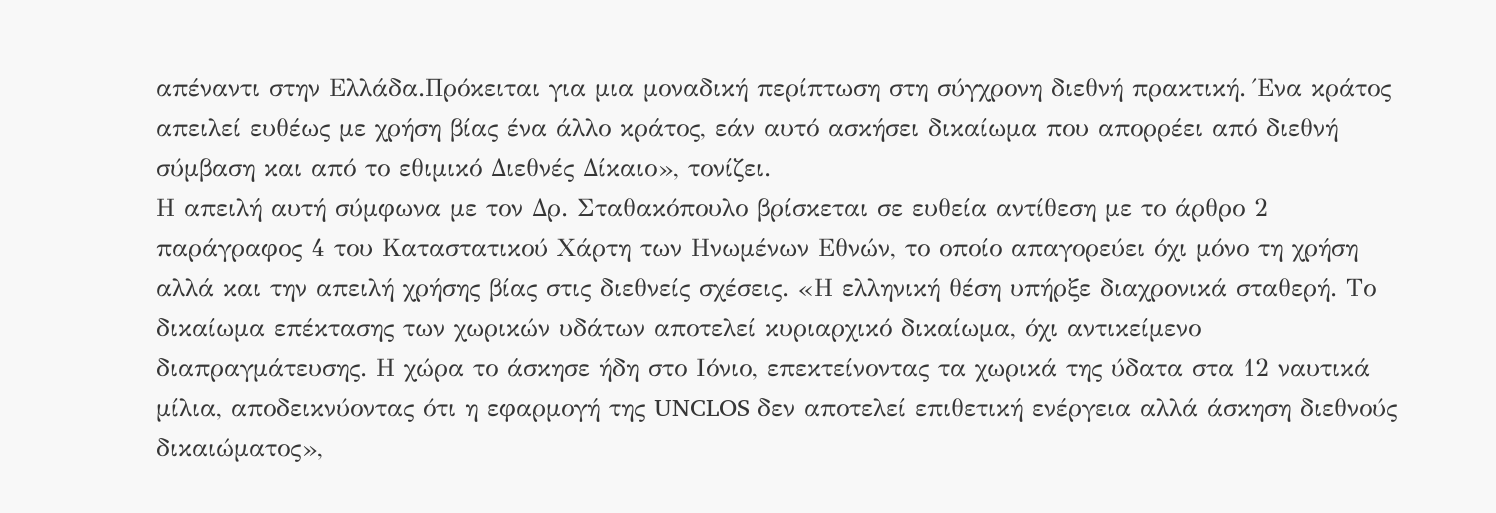απέναντι στην Ελλάδα.Πρόκειται για μια μοναδική περίπτωση στη σύγχρονη διεθνή πρακτική. Ένα κράτος απειλεί ευθέως με χρήση βίας ένα άλλο κράτος, εάν αυτό ασκήσει δικαίωμα που απορρέει από διεθνή σύμβαση και από το εθιμικό Διεθνές Δίκαιο», τονίζει.
Η απειλή αυτή σύμφωνα με τον Δρ. Σταθακόπουλο βρίσκεται σε ευθεία αντίθεση με το άρθρο 2 παράγραφος 4 του Καταστατικού Χάρτη των Ηνωμένων Εθνών, το οποίο απαγορεύει όχι μόνο τη χρήση αλλά και την απειλή χρήσης βίας στις διεθνείς σχέσεις. «Η ελληνική θέση υπήρξε διαχρονικά σταθερή. Το δικαίωμα επέκτασης των χωρικών υδάτων αποτελεί κυριαρχικό δικαίωμα, όχι αντικείμενο διαπραγμάτευσης. Η χώρα το άσκησε ήδη στο Ιόνιο, επεκτείνοντας τα χωρικά της ύδατα στα 12 ναυτικά μίλια, αποδεικνύοντας ότι η εφαρμογή της UNCLOS δεν αποτελεί επιθετική ενέργεια αλλά άσκηση διεθνούς δικαιώματος»,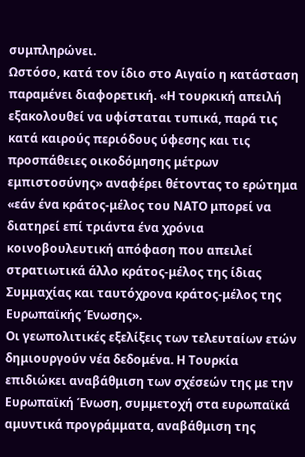συμπληρώνει.
Ωστόσο, κατά τον ίδιο στο Αιγαίο η κατάσταση παραμένει διαφορετική. «Η τουρκική απειλή εξακολουθεί να υφίσταται τυπικά, παρά τις κατά καιρούς περιόδους ύφεσης και τις προσπάθειες οικοδόμησης μέτρων εμπιστοσύνης» αναφέρει θέτοντας το ερώτημα «εάν ένα κράτος-μέλος του ΝΑΤΟ μπορεί να διατηρεί επί τριάντα ένα χρόνια κοινοβουλευτική απόφαση που απειλεί στρατιωτικά άλλο κράτος-μέλος της ίδιας Συμμαχίας και ταυτόχρονα κράτος-μέλος της Ευρωπαϊκής Ένωσης».
Οι γεωπολιτικές εξελίξεις των τελευταίων ετών δημιουργούν νέα δεδομένα. Η Τουρκία επιδιώκει αναβάθμιση των σχέσεών της με την Ευρωπαϊκή Ένωση, συμμετοχή στα ευρωπαϊκά αμυντικά προγράμματα, αναβάθμιση της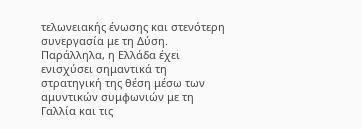τελωνειακής ένωσης και στενότερη συνεργασία με τη Δύση.
Παράλληλα, η Ελλάδα έχει ενισχύσει σημαντικά τη στρατηγική της θέση μέσω των αμυντικών συμφωνιών με τη Γαλλία και τις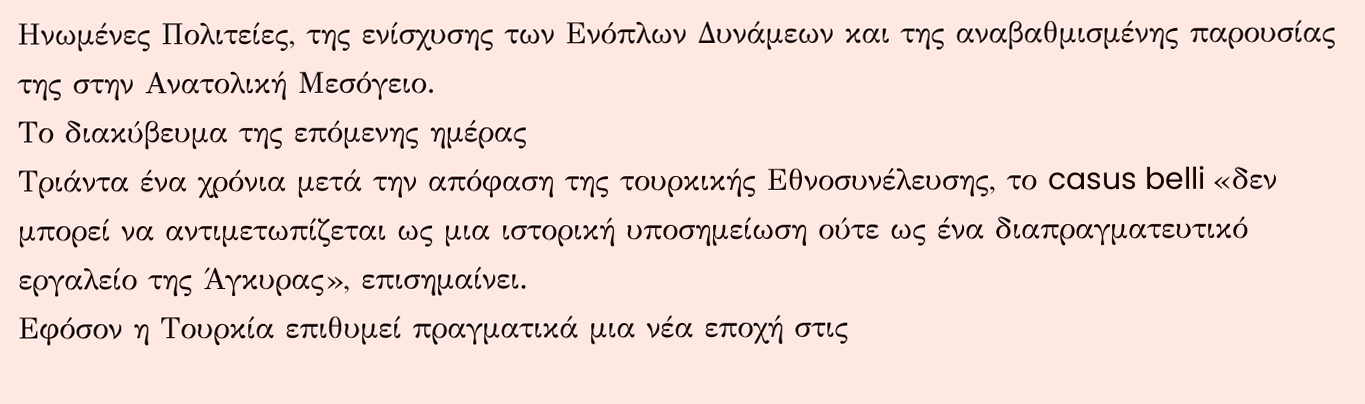Ηνωμένες Πολιτείες, της ενίσχυσης των Ενόπλων Δυνάμεων και της αναβαθμισμένης παρουσίας της στην Ανατολική Μεσόγειο.
Το διακύβευμα της επόμενης ημέρας
Τριάντα ένα χρόνια μετά την απόφαση της τουρκικής Εθνοσυνέλευσης, το casus belli «δεν μπορεί να αντιμετωπίζεται ως μια ιστορική υποσημείωση ούτε ως ένα διαπραγματευτικό εργαλείο της Άγκυρας», επισημαίνει.
Εφόσον η Τουρκία επιθυμεί πραγματικά μια νέα εποχή στις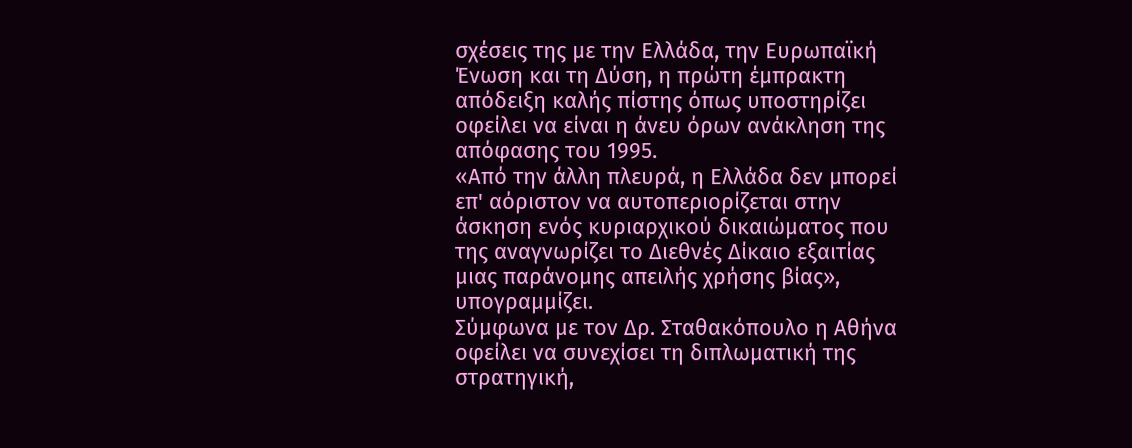σχέσεις της με την Ελλάδα, την Ευρωπαϊκή Ένωση και τη Δύση, η πρώτη έμπρακτη απόδειξη καλής πίστης όπως υποστηρίζει οφείλει να είναι η άνευ όρων ανάκληση της απόφασης του 1995.
«Από την άλλη πλευρά, η Ελλάδα δεν μπορεί επ' αόριστον να αυτοπεριορίζεται στην άσκηση ενός κυριαρχικού δικαιώματος που της αναγνωρίζει το Διεθνές Δίκαιο εξαιτίας μιας παράνομης απειλής χρήσης βίας», υπογραμμίζει.
Σύμφωνα με τον Δρ. Σταθακόπουλο η Αθήνα οφείλει να συνεχίσει τη διπλωματική της στρατηγική,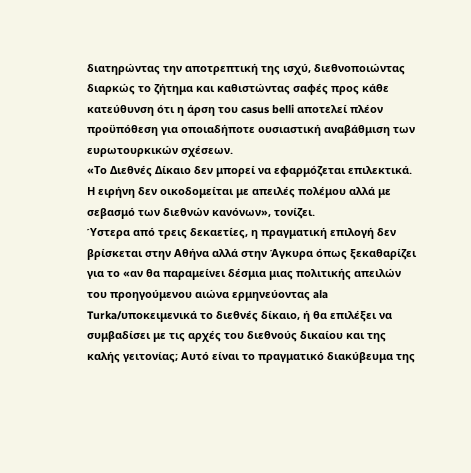διατηρώντας την αποτρεπτική της ισχύ, διεθνοποιώντας διαρκώς το ζήτημα και καθιστώντας σαφές προς κάθε κατεύθυνση ότι η άρση του casus belli αποτελεί πλέον προϋπόθεση για οποιαδήποτε ουσιαστική αναβάθμιση των ευρωτουρκικών σχέσεων.
«Το Διεθνές Δίκαιο δεν μπορεί να εφαρμόζεται επιλεκτικά. Η ειρήνη δεν οικοδομείται με απειλές πολέμου αλλά με σεβασμό των διεθνών κανόνων», τονίζει.
Ύστερα από τρεις δεκαετίες, η πραγματική επιλογή δεν βρίσκεται στην Αθήνα αλλά στην Άγκυρα όπως ξεκαθαρίζει για το «αν θα παραμείνει δέσμια μιας πολιτικής απειλών του προηγούμενου αιώνα ερμηνεύοντας ala Turka/υποκειμενικά το διεθνές δίκαιο, ή θα επιλέξει να συμβαδίσει με τις αρχές του διεθνούς δικαίου και της καλής γειτονίας; Αυτό είναι το πραγματικό διακύβευμα της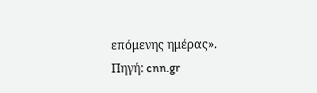επόμενης ημέρας».
Πηγή: cnn.gr